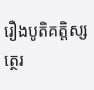រឿងបូតិគត្តិស្សត្ថេរ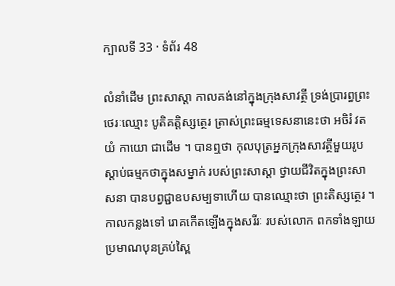ក្បាលទី 33 · ទំព័រ 48

លំនាំដើម ព្រះសាស្តា កាលគង់នៅក្នុងក្រុងសាវត្ថី ទ្រង់ប្រារព្ធព្រះថេរៈឈ្មោះ បូតិគត្តិស្សត្ថេរ ត្រាស់ព្រះធម្មទេសនានេះថា អចិរំ វតយំ កាយោ ជាដើម ។ បានឮថា កុលបុត្រអ្នកក្រុងសាវត្ថីមួយរូប ស្តាប់ធម្មកថាក្នុងសម្នាក់ របស់ព្រះសាស្តា ថ្វាយជីវិតក្នុងព្រះសាសនា បានបព្វជ្ជាឧបសម្បទាហើយ បានឈ្មោះថា ព្រះតិស្សត្ថេរ ។ កាលកន្លងទៅ រោគកើតឡើងក្នុងសរីរៈ របស់លោក ពកទាំងឡាយ ប្រមាណបុនគ្រប់ស្ពៃ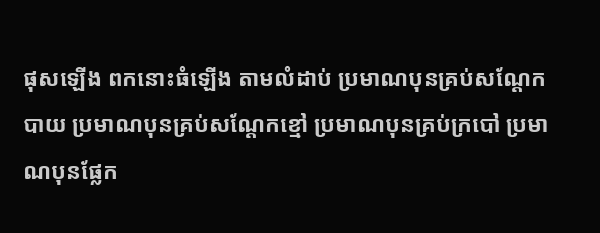ផុសឡើង ពកនោះធំឡើង តាមលំដាប់ ប្រមាណបុនគ្រប់សណ្តែកបាយ ប្រមាណបុនគ្រប់សណ្តែកខ្មៅ ប្រមាណបុនគ្រប់ក្របៅ ប្រមាណបុនផ្លែក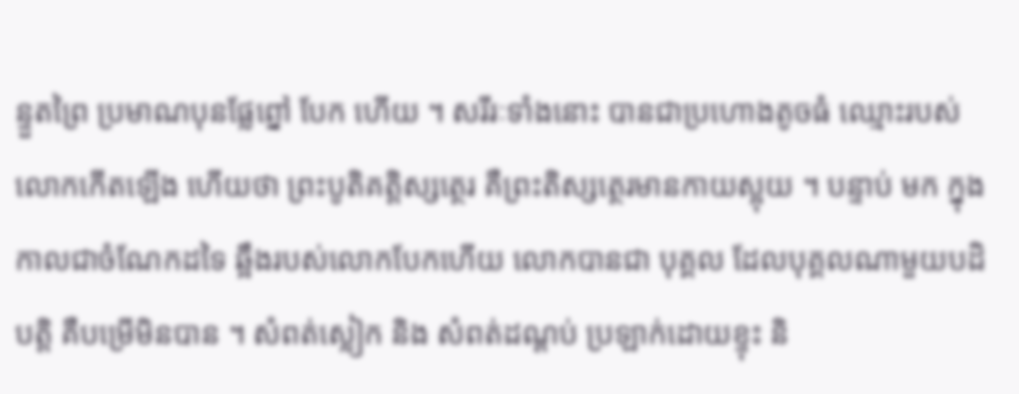ន្ទួតព្រៃ ប្រមាណបុនផ្លែព្នៅ បែក ហើយ ។ សរីរៈទាំងនោះ បានជាប្រហោងតូចធំ ឈ្មោះរបស់លោកកើតឡើង ហើយថា ព្រះបូតិគត្តិស្សត្ថេរ គឺព្រះតិស្សត្ថេរមានកាយស្អុយ ។ បន្ទាប់ មក ក្នុងកាលជាចំណែកដទៃ ឆ្អឹងរបស់លោកបែកហើយ លោកបានជា បុគ្គល ដែលបុគ្គលណាមួយបដិបត្តិ គឺបម្រើមិនបាន ។ សំពត់ស្លៀក និង សំពត់ដណ្តប់ ប្រឡាក់ដោយខ្ទុះ និ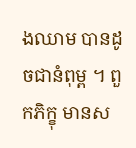ងឈាម បានដូចជានំពុម្ព ។ ពួកភិក្ខុ មានស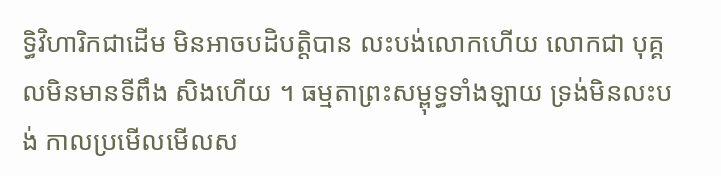ទ្ធិវិហារិកជាដើម មិនអាចបដិបត្តិបាន លះបង់លោកហើយ លោកជា បុគ្គលមិនមានទីពឹង សិងហើយ ។ ធម្មតាព្រះសម្ពុទ្ធទាំងឡាយ ទ្រង់មិនលះបង់ កាលប្រមើលមើលស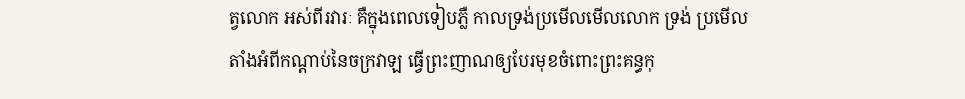ត្វលោក អស់ពីរវារៈ គឺក្នុងពេលទៀបភ្លឺ កាលទ្រង់ប្រមើលមើលលោក ទ្រង់ ប្រមើលតាំងអំពីកណ្តាប់នៃចក្រវាឡ ធ្វើព្រះញាណឲ្យបែរមុខចំពោះព្រះគន្ធកុ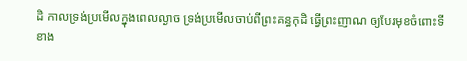ដិ កាលទ្រង់ប្រមើលក្នុងពេលល្ងាច ទ្រង់ប្រមើលចាប់ពីព្រះគន្ធកុដិ ធ្វើព្រះញាណ ឲ្យបែរមុខចំពោះទីខាង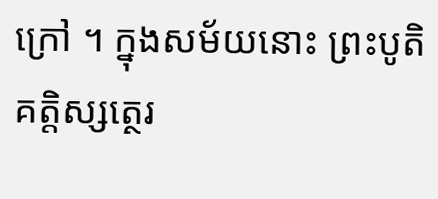ក្រៅ ។ ក្នុងសម័យនោះ ព្រះបូតិគត្តិស្សត្ថេរ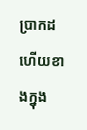ប្រាកដហើយខាងក្នុង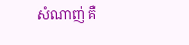សំណាញ់ គឺ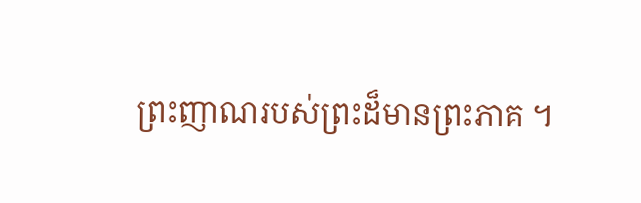ព្រះញាណរបស់ព្រះដ៏មានព្រះភាគ ។